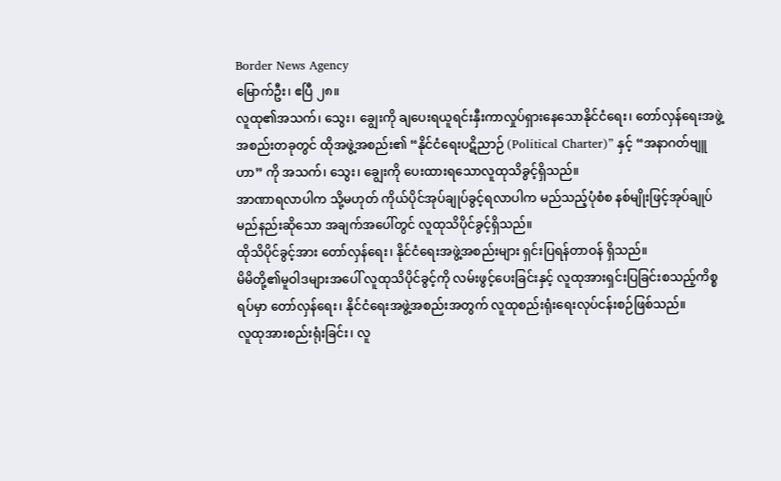Border News Agency
မြောက်ဦး၊ ဧပြီ ၂၈။
လူထု၏အသက်၊ သွေး၊ ချွေးကို ချပေးရယူရင်းနှီးကာလှုပ်ရှားနေသောနိုင်ငံရေး၊ တော်လှန်ရေးအဖွဲ့အစည်းတခုတွင် ထိုအဖွဲ့အစည်း၏ “နိုင်ငံရေးပဋိညာဉ် (Political Charter)” နှင့် “အနာဂတ်ဗျူဟာ” ကို အသက်၊ သွေး၊ ချွေးကို ပေးထားရသောလူထုသိခွင့်ရှိသည်။
အာဏာရလာပါက သို့မဟုတ် ကိုယ်ပိုင်အုပ်ချုပ်ခွင့်ရလာပါက မည်သည့်ပုံစံစ နစ်မျိုးဖြင့်အုပ်ချုပ်မည်နည်းဆိုသော အချက်အပေါ်တွင် လူထုသိပိုင်ခွင့်ရှိသည်။
ထိုသိပိုင်ခွင့်အား တော်လှန်ရေး၊ နိုင်ငံရေးအဖွဲ့အစည်းများ ရှင်းပြရန်တာဝန် ရှိသည်။
မိမိတို့၏မူဝါဒများအပေါ် လူထုသိပိုင်ခွင့်ကို လမ်းဖွင့်ပေးခြင်းနှင့် လူထုအားရှင်းပြခြင်းစသည့်ကိစ္စရပ်မှာ တော်လှန်ရေး၊ နိုင်ငံရေးအဖွဲ့အစည်းအတွက် လူထုစည်းရုံးရေးလုပ်ငန်းစဉ်ဖြစ်သည်။
လူထုအားစည်းရုံးခြင်း၊ လူ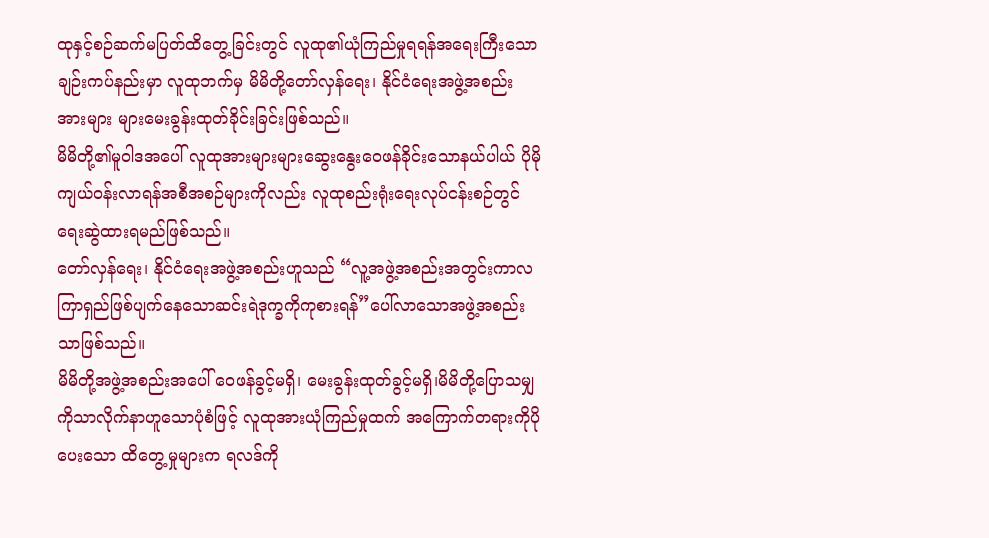ထုနှင့်စဉ်ဆက်မပြတ်ထိတွေ့ခြင်းတွင် လူထု၏ယုံကြည်မှုရရန်အရေးကြီးသောချဉ်းကပ်နည်းမှာ လူထုဘက်မှ မိမိတို့တော်လှန်ရေး၊ နိုင်ငံရေးအဖွဲ့အစည်းအားများ များမေးခွန်းထုတ်ခိုင်းခြင်းဖြစ်သည်။
မိမိတို့၏မူဝါဒအပေါ် လူထုအားများများဆွေးနွေးဝေဖန်ခိုင်းသောနယ်ပါယ် ပိုမိုကျယ်ဝန်းလာရန်အစီအစဉ်များကိုလည်း လူထုစည်းရုံးရေးလုပ်ငန်းစဉ်တွင် ရေးဆွဲထားရမည်ဖြစ်သည်။
တော်လှန်ရေး၊ နိုင်ငံရေးအဖွဲ့အစည်းဟူသည် “လူ့အဖွဲ့အစည်းအတွင်းကာလကြာရှည်ဖြစ်ပျက်နေသောဆင်းရဲဒုက္ခကိုကုစားရန်”ပေါ်လာသောအဖွဲ့အစည်းသာဖြစ်သည်။
မိမိတို့အဖွဲ့အစည်းအပေါ် ဝေဖန်ခွင့်မရှိ၊ မေးခွန်းထုတ်ခွင့်မရှိ၊မိမိတို့ပြောသမျှကိုသာလိုက်နာဟူသောပုံစံဖြင့် လူထုအားယုံကြည်မှုထက် အကြောက်တရားကိုပိုပေးသော ထိတွေ့မှုများက ရလဒ်ကို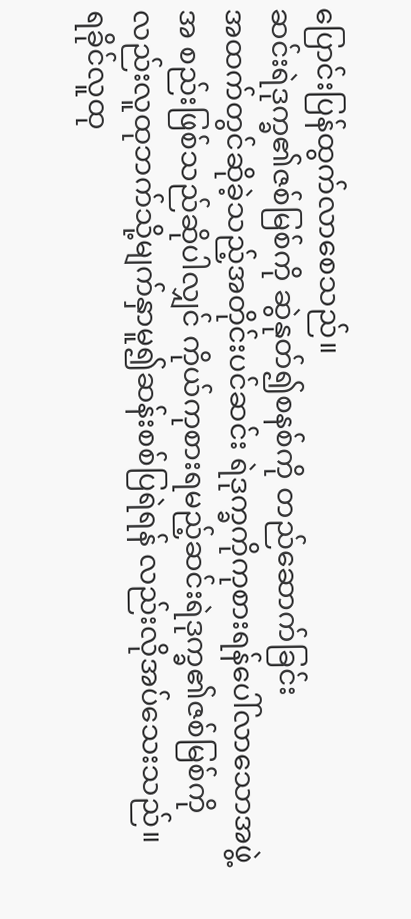ပြောင်းပြန်ထွက်လာစေသည်။
ဆင်းရဲဒုက္ခ၏ဇစ်မြစ်ကို ဆွဲနုတ်၍စနစ်ကို တည်ဆောက်ခြင်း
အထက်တွင်ဆိုခဲ့သည့်အတိုင်းပင်ဆင်း ရဲဒုက္ခကိုကုစားရန်ပေါ်လာသောအဖွဲ့အ စည်းဖြစ်သည်ဆိုပါလျှင် ကိုယ်ကုစားရမည့်ဆင်းရဲဒုက္ခ၏ဇစ်မြစ်ကိုလည်းလူထုဘက်သို့မျက်နှာမူ၍ဆန်းစစ်ပြရဲရန် လည်းလိုအပ်သေးသည်။
ရခိုင်လူထု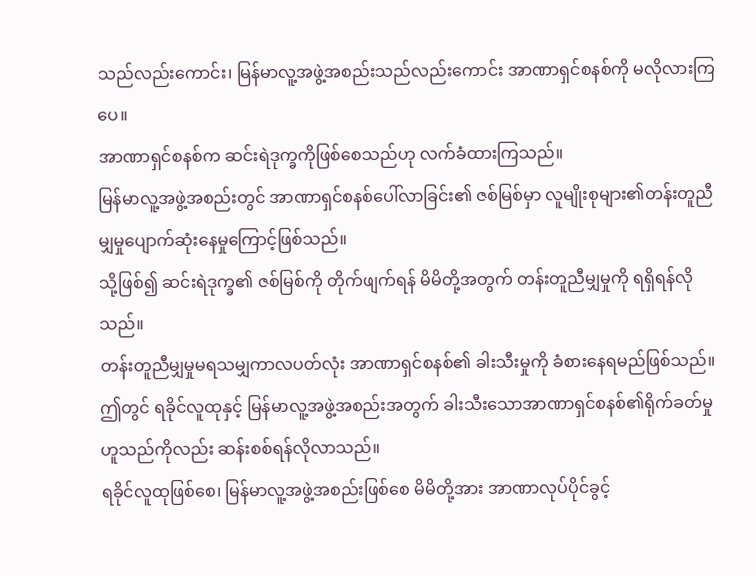သည်လည်းကောင်း၊ မြန်မာလူ့အဖွဲ့အစည်းသည်လည်းကောင်း အာဏာရှင်စနစ်ကို မလိုလားကြပေ။
အာဏာရှင်စနစ်က ဆင်းရဲဒုက္ခကိုဖြစ်စေသည်ဟု လက်ခံထားကြသည်။
မြန်မာလူ့အဖွဲ့အစည်းတွင် အာဏာရှင်စနစ်ပေါ်လာခြင်း၏ ဇစ်မြစ်မှာ လူမျိုးစုများ၏တန်းတူညီမျှမှုပျောက်ဆုံးနေမှုကြောင့်ဖြစ်သည်။
သို့ဖြစ်၍ ဆင်းရဲဒုက္ခ၏ ဇစ်မြစ်ကို တိုက်ဖျက်ရန် မိမိတို့အတွက် တန်းတူညီမျှမှုကို ရရှိရန်လိုသည်။
တန်းတူညီမျှမှုမရသမျှကာလပတ်လုံး အာဏာရှင်စနစ်၏ ခါးသီးမှုကို ခံစားနေရမည်ဖြစ်သည်။
ဤတွင် ရခိုင်လူထုနှင့် မြန်မာလူ့အဖွဲ့အစည်းအတွက် ခါးသီးသောအာဏာရှင်စနစ်၏ရိုက်ခတ်မှုဟူသည်ကိုလည်း ဆန်းစစ်ရန်လိုလာသည်။
ရခိုင်လူထုဖြစ်စေ၊ မြန်မာလူ့အဖွဲ့အစည်းဖြစ်စေ မိမိတို့အား အာဏာလုပ်ပိုင်ခွင့်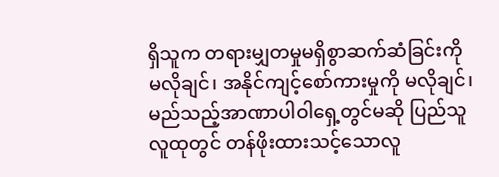ရှိသူက တရားမျှတမှုမရှိစွာဆက်ဆံခြင်းကို မလိုချင်၊ အနိုင်ကျင့်စော်ကားမှုကို မလိုချင်၊ မည်သည့်အာဏာပါဝါရှေ့တွင်မဆို ပြည်သူလူထုတွင် တန်ဖိုးထားသင့်သောလူ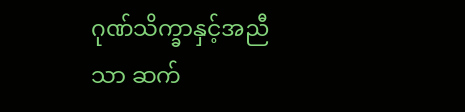ဂုဏ်သိက္ခာနှင့်အညီသာ ဆက်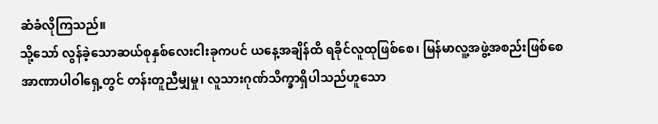ဆံခံလိုကြသည်။
သို့သော် လွန်ခဲ့သောဆယ်စုနှစ်လေးငါးခုကပင် ယနေ့အချိန်ထိ ရခိုင်လူထုဖြစ်စေ၊ မြန်မာလူ့အဖွဲ့အစည်းဖြစ်စေ အာဏာပါဝါရှေ့တွင် တန်းတူညီမျှမှု၊ လူသားဂုဏ်သိက္ခာရှိပါသည်ဟူသော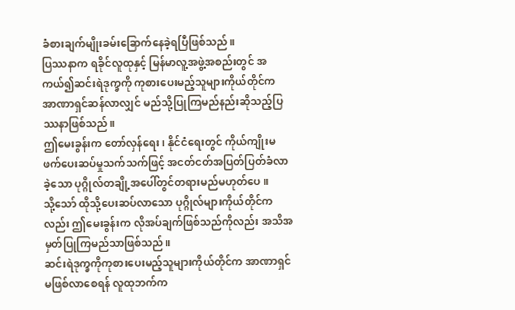ခံစားချက်မျိုးခမ်းခြောက်နေခဲ့ရပြီဖြစ်သည်။
ပြဿနာက ရခိုင်လူထုနှင့် မြန်မာလူ့အဖွဲ့အစည်းတွင် အကယ်၍ဆင်းရဲဒုက္ခကို ကုစားပေးမည့်သူများကိုယ်တိုင်က အာဏာရှင်ဆန်လာလျှင် မည်သို့ပြုကြမည်နည်းဆိုသည့်ပြဿနာဖြစ်သည်။
ဤမေးခွန်းက တော်လှန်ရေး၊ နိုင်ငံရေးတွင် ကိုယ်ကျိုးမဖက်ပေးဆပ်မှုသက်သက်ဖြင့် အငတ်ငတ်အပြတ်ပြတ်ခံလာခဲ့သော ပုဂ္ဂိုလ်တချို့အပေါ်တွင်တရားမည်မဟုတ်ပေ။
သို့သော် ထိုသို့ပေးဆပ်လာသော ပုဂ္ဂိုလ်များကိုယ်တိုင်ကလည်း ဤမေးခွန်းက လိုအပ်ချက်ဖြစ်သည်ကိုလည်း အသိအမှတ်ပြုကြမည်သာဖြစ်သည်။
ဆင်းရဲဒုက္ခကိုကုစားပေးမည့်သူများကိုယ်တိုင်က အာဏာရှင်မဖြစ်လာစေရန် လူထုဘက်က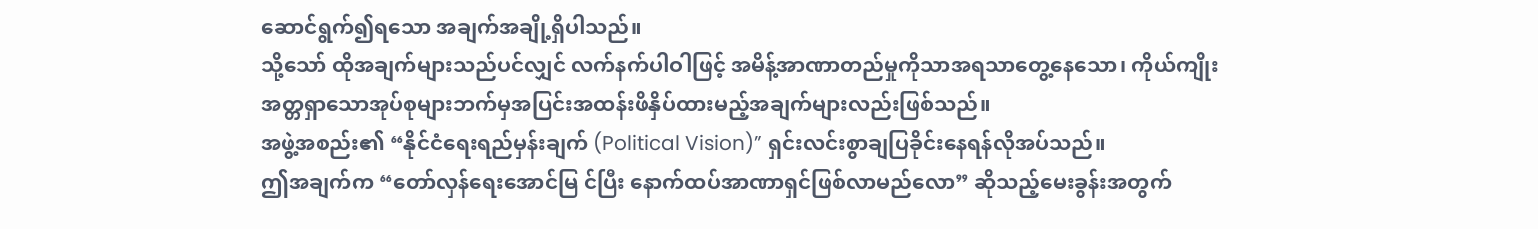ဆောင်ရွက်၍ရသော အချက်အချို့ရှိပါသည်။
သို့သော် ထိုအချက်များသည်ပင်လျှင် လက်နက်ပါဝါဖြင့် အမိန့်အာဏာတည်မှုကိုသာအရသာတွေ့နေသော၊ ကိုယ်ကျိုးအတ္တရှာသောအုပ်စုများဘက်မှအပြင်းအထန်းဖိနှိပ်ထားမည့်အချက်များလည်းဖြစ်သည်။
အဖွဲ့အစည်း၏ “နိုင်ငံရေးရည်မှန်းချက် (Political Vision)” ရှင်းလင်းစွာချပြခိုင်းနေရန်လိုအပ်သည်။
ဤအချက်က “တော်လှန်ရေးအောင်မြ င်ပြီး နောက်ထပ်အာဏာရှင်ဖြစ်လာမည်လော” ဆိုသည့်မေးခွန်းအတွက်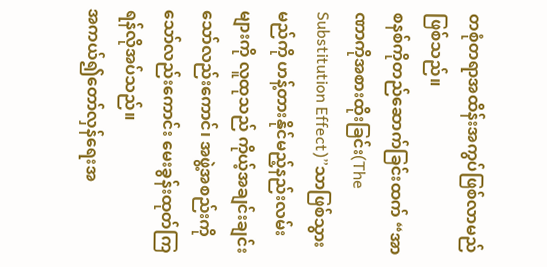တစုံတရာအထိန်းအကွပ်ဖြစ်လာမည်ဖြစ်သည်။
စနစ်ကိုတည်ဆောက်ခြင်းထက် “အာဏာကိုအစားထိုးခြင်း(The Substitution Effect)”သာဖြစ်သွားမည်ကို ဟန့်တားနိုင်မည့်နည်းလမ်းများကို လူထုသည် ကိုယ့်အချင်းချင်းသော်လည်းကောင်၊ အဖွဲ့အစည်းကိုသော်လည်းကောင်း မေးခွန်းထုတ်ကြရန်လိုအပ်သည်။
အကယ်၍တော်လှန်ရေးအ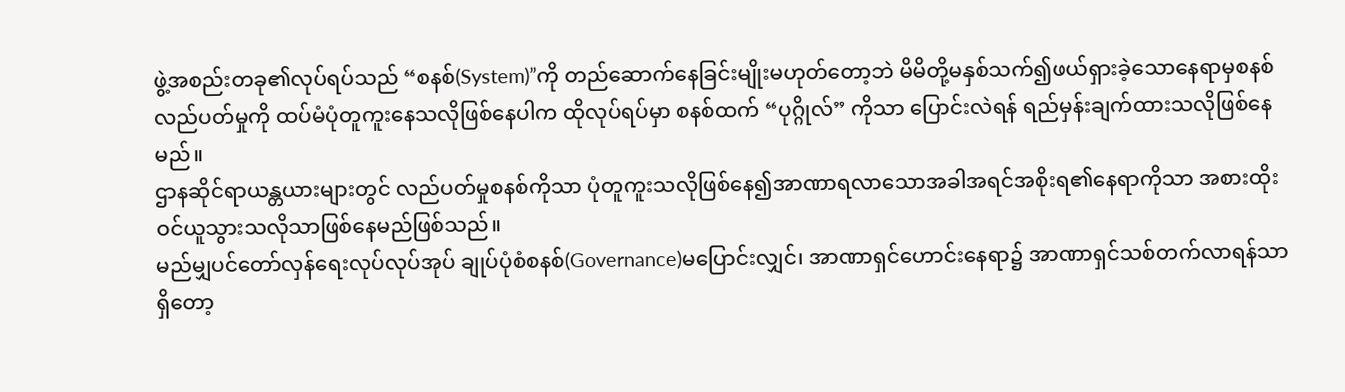ဖွဲ့အစည်းတခု၏လုပ်ရပ်သည် “စနစ်(System)”ကို တည်ဆောက်နေခြင်းမျိုးမဟုတ်တော့ဘဲ မိမိတို့မနှစ်သက်၍ဖယ်ရှားခဲ့သောနေရာမှစနစ်လည်ပတ်မှုကို ထပ်မံပုံတူကူးနေသလိုဖြစ်နေပါက ထိုလုပ်ရပ်မှာ စနစ်ထက် “ပုဂ္ဂိုလ်” ကိုသာ ပြောင်းလဲရန် ရည်မှန်းချက်ထားသလိုဖြစ်နေမည်။
ဌာနဆိုင်ရာယန္တယားများတွင် လည်ပတ်မှုစနစ်ကိုသာ ပုံတူကူးသလိုဖြစ်နေ၍အာဏာရလာသောအခါအရင်အစိုးရ၏နေရာကိုသာ အစားထိုးဝင်ယူသွားသလိုသာဖြစ်နေမည်ဖြစ်သည်။
မည်မျှပင်တော်လှန်ရေးလုပ်လုပ်အုပ် ချုပ်ပုံစံစနစ်(Governance)မပြောင်းလျှင်၊ အာဏာရှင်ဟောင်းနေရာ၌ အာဏာရှင်သစ်တက်လာရန်သာရှိတော့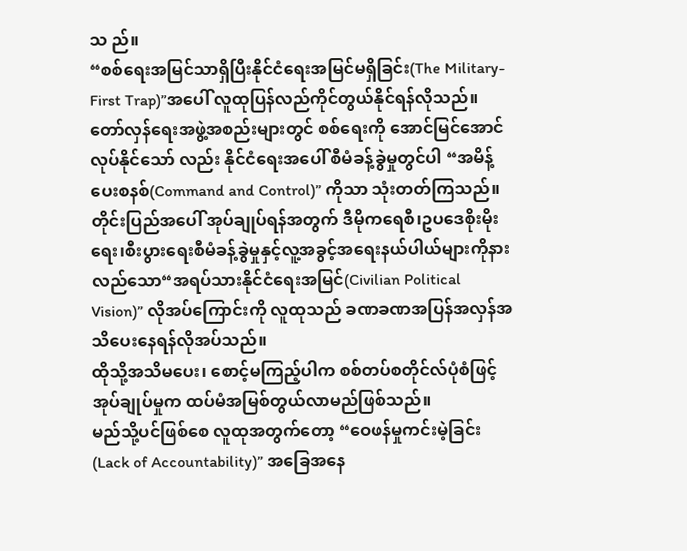သ ည်။
“စစ်ရေးအမြင်သာရှိပြီးနိုင်ငံရေးအမြင်မရှိခြင်း(The Military-First Trap)”အပေါ် လူထုပြန်လည်ကိုင်တွယ်နိုင်ရန်လိုသည်။
တော်လှန်ရေးအဖွဲ့အစည်းများတွင် စစ်ရေးကို အောင်မြင်အောင်လုပ်နိုင်သော် လည်း နိုင်ငံရေးအပေါ် စီမံခန့်ခွဲမှုတွင်ပါ “အမိန့်ပေးစနစ်(Command and Control)” ကိုသာ သုံးတတ်ကြသည်။
တိုင်းပြည်အပေါ် အုပ်ချုပ်ရန်အတွက် ဒီမိုကရေစီ၊ဥပဒေစိုးမိုးရေး၊စီးပွားရေးစီမံခန့်ခွဲမှုနှင့်လူ့အခွင့်အရေးနယ်ပါယ်များကိုနားလည်သော“အရပ်သားနိုင်ငံရေးအမြင်(Civilian Political Vision)” လိုအပ်ကြောင်းကို လူထုသည် ခဏခဏအပြန်အလှန်အသိပေးနေရန်လိုအပ်သည်။
ထိုသို့အသိမပေး၊ စောင့်မကြည့်ပါက စစ်တပ်စတိုင်လ်ပုံစံဖြင့် အုပ်ချုပ်မှုက ထပ်မံအမြစ်တွယ်လာမည်ဖြစ်သည်။
မည်သို့ပင်ဖြစ်စေ လူထုအတွက်တော့ “ဝေဖန်မှုကင်းမဲ့ခြင်း(Lack of Accountability)” အခြေအနေ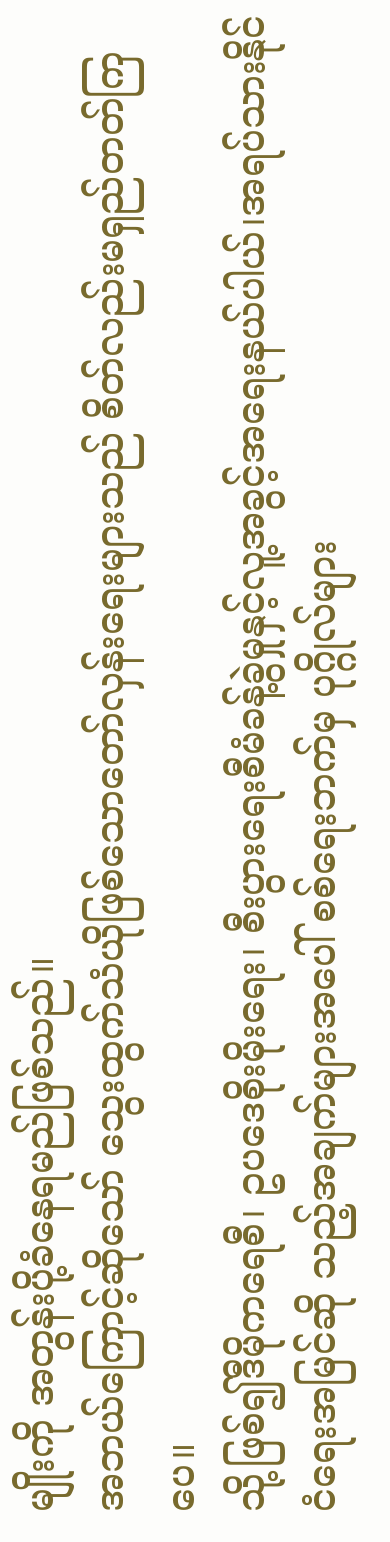မျိုးကို အတွန်းပို့ခံနေရမည်ဖြစ်သည်။
အဘယ်ကြောင့်ဆိုသော် သွေးထွက်သံယိုဖြစ်သောတော်လှန်းရေးများသည် စိတ်လည်းမရှည်တတ်ကြပေ။
သို့ဖြစ်၍ဒီမိုကရေစီ၊ ဥပဒေစိုးမိုးရေး၊ စီးပွားရေးစီမံခန့်ခွဲမှုနှင့်လူ့အခွင့်အရေးနယ်ပါယ်၊အရပ်သားနိုင်ငံရေးအမြင်ဆို သည့်အချက်များအပေါ် စစ်ရေးဘက်မှ ပုဂ္ဂိုလ်များ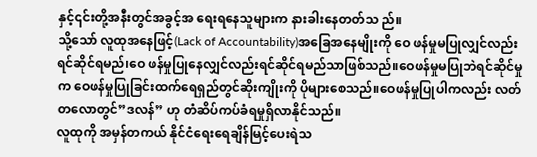နှင့်၎င်းတို့အနီးတွင်အခွင့်အ ရေးရနေသူများက နားခါးနေတတ်သ ည်။
သို့သော် လူထုအနေဖြင့်(Lack of Accountability)အခြေအနေမျိုးကို ဝေ ဖန်မှုမပြုလျှင်လည်း ရင်ဆိုင်ရမည်၊ဝေ ဖန်မှုပြုနေလျှင်လည်းရင်ဆိုင်ရမည်သာဖြစ်သည်။ဝေဖန်မှုမပြုဘဲရင်ဆိုင်မှုက ဝေဖန်မှုပြုခြင်းထက်ရေရှည်တွင်ဆိုးကျိုးကို ပိုများစေသည်။ဝေဖန်မှုပြုပါကလည်း လတ်တလောတွင်”ဒလန်” ဟု တံဆိပ်ကပ်ခံရမှုရှိလာနိုင်သည်။
လူထုကို အမှန်တကယ် နိုင်ငံရေးရေချိန်မြင့်ပေးရဲသ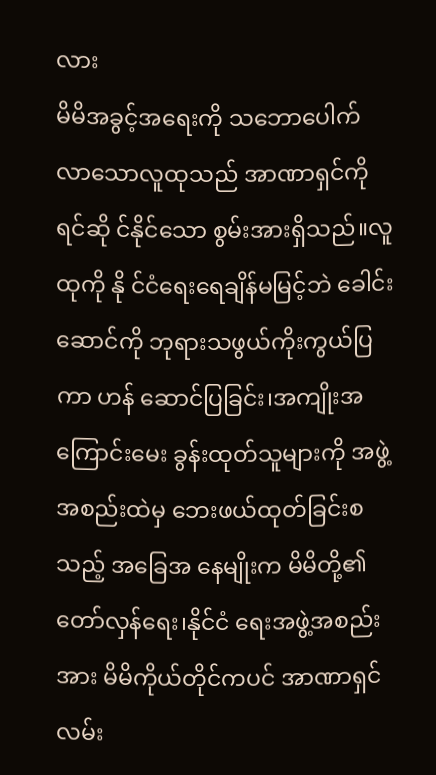လား
မိမိအခွင့်အရေးကို သဘောပေါက်လာသောလူထုသည် အာဏာရှင်ကို ရင်ဆို င်နိုင်သော စွမ်းအားရှိသည်။လူထုကို နို င်ငံရေးရေချိန်မမြင့်ဘဲ ခေါင်းဆောင်ကို ဘုရားသဖွယ်ကိုးကွယ်ပြကာ ဟန် ဆောင်ပြခြင်း၊အကျိုးအကြောင်းမေး ခွန်းထုတ်သူများကို အဖွဲ့အစည်းထဲမှ ဘေးဖယ်ထုတ်ခြင်းစသည့် အခြေအ နေမျိုးက မိမိတို့၏တော်လှန်ရေး၊နိုင်ငံ ရေးအဖွဲ့အစည်းအား မိမိကိုယ်တိုင်ကပင် အာဏာရှင်လမ်း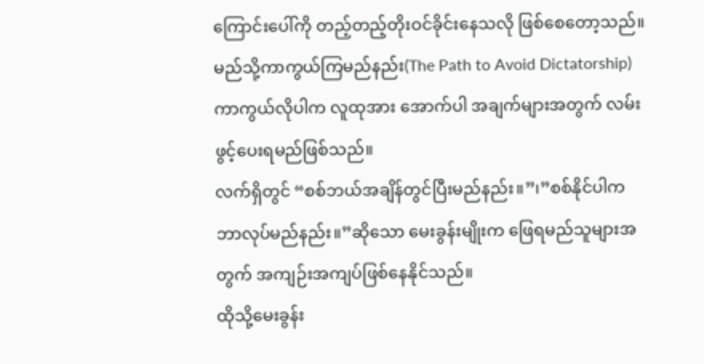ကြောင်းပေါ်ကို တည့်တည့်တိုးဝင်ခိုင်းနေသလို ဖြစ်စေတော့သည်။
မည်သို့ကာကွယ်ကြမည်နည်း(The Path to Avoid Dictatorship)
ကာကွယ်လိုပါက လူထုအား အောက်ပါ အချက်များအတွက် လမ်းဖွင့်ပေးရမည်ဖြစ်သည်။
လက်ရှိတွင် “စစ်ဘယ်အချိန်တွင်ပြီးမည်နည်း။”၊”စစ်နိုင်ပါက ဘာလုပ်မည်နည်း။”ဆိုသော မေးခွန်းမျိုးက ဖြေရမည်သူများအတွက် အကျဉ်းအကျပ်ဖြစ်နေနိုင်သည်။
ထိုသို့မေးခွန်း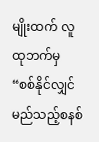မျိုးထက် လူထုဘက်မှ “စစ်နိုင်လျှင်မည်သည့်စနစ်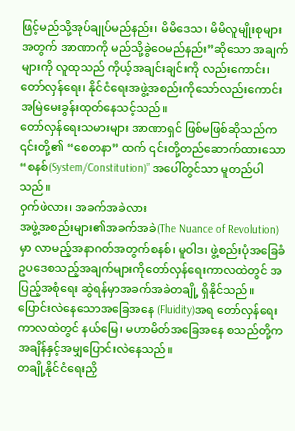ဖြင့်မည်သို့အုပ်ချုပ်မည်နည်း၊ မိမိဒေသ၊ မိမိလူမျိုးစုများအတွက် အာဏာကို မည်သို့ခွဲဝေမည်နည်း”ဆိုသော အချက်များကို လူထုသည် ကိုယ့်အချင်းချင်းကို လည်းကောင်း၊ တော်လှန်ရေး၊ နိုင်ငံရေးအဖွဲ့အစည်းကိုသော်လည်းကောင်း အမြဲမေးခွန်းထုတ်နေသင့်သည်။
တော်လှန်ရေးသမားများ အာဏာရှင် ဖြစ်မဖြစ်ဆိုသည်က ၎င်းတို့၏ “စေတနာ” ထက် ၎င်းတို့တည်ဆောက်ထားသော “စနစ်(System/Constitution)” အပေါ်တွင်သာ မူတည်ပါသည်။
ဝှက်ဖဲလား၊ အခက်အခဲလား
အဖွဲ့အစည်းများ၏အခက်အခဲ(The Nuance of Revolution)မှာ လာမည့်အနာဂတ်အတွက်စနစ်၊ မူဝါဒ၊ ဖွဲ့စည်းပုံအခြေခံဥပဒေစသည့်အချက်များကိုတော်လှန်ရေးကာလထဲတွင် အပြည့်အစုံရေး ဆွဲရန်မှာအခက်အခဲတချို့ ရှိနိုင်သည်။
ပြောင်းလဲနေသောအခြေအနေ (Fluidity)အရ တော်လှန်ရေးကာလထဲတွင် နယ်မြေ၊ မဟာမိတ်အခြေအနေ စသည်တို့က အချိန်နှင့်အမျှပြောင်းလဲနေသည်။
တချို့နိုင်ငံရေးညှိ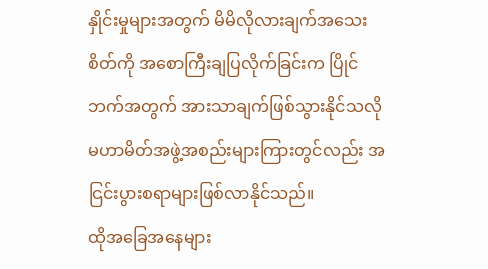နှိုင်းမှုများအတွက် မိမိလိုလားချက်အသေးစိတ်ကို အစောကြီးချပြလိုက်ခြင်းက ပြိုင်ဘက်အတွက် အားသာချက်ဖြစ်သွားနိုင်သလိုမဟာမိတ်အဖွဲ့အစည်းများကြားတွင်လည်း အငြင်းပွားစရာများဖြစ်လာနိုင်သည်။
ထိုအခြေအနေများ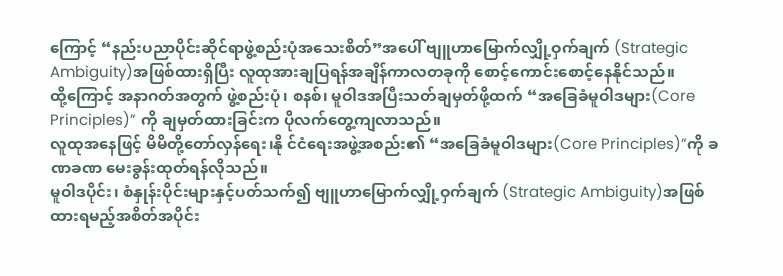ကြောင့် “နည်းပညာပိုင်းဆိုင်ရာဖွဲ့စည်းပုံအသေးစိတ်”အပေါ် ဗျူဟာမြောက်လျှို့ဝှက်ချက် (Strategic Ambiguity)အဖြစ်ထားရှိပြီး လူထုအားချပြရန်အချိန်ကာလတခုကို စောင့်ကောင်းစောင့်နေနိုင်သည်။
ထို့ကြောင့် အနာဂတ်အတွက် ဖွဲ့စည်းပုံ၊ စနစ်၊ မူဝါဒအပြီးသတ်ချမှတ်ဖို့ထက် “အခြေခံမူဝါဒများ(Core Principles)” ကို ချမှတ်ထားခြင်းက ပိုလက်တွေ့ကျလာသည်။
လူထုအနေဖြင့် မိမိတို့တော်လှန်ရေး၊နို င်ငံရေးအဖွဲ့အစည်း၏ “အခြေခံမူဝါဒများ(Core Principles)”ကို ခဏခဏ မေးခွန်းထုတ်ရန်လိုသည်။
မူဝါဒပိုင်း၊ စံနှုန်းပိုင်းများနှင့်ပတ်သက်၍ ဗျူဟာမြောက်လျှို့ဝှက်ချက် (Strategic Ambiguity)အဖြစ်ထားရမည့်အစိတ်အပိုင်း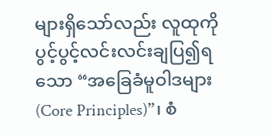များရှိသော်လည်း လူထုကို ပွင့်ပွင့်လင်းလင်းချပြ၍ရသော “အခြေခံမူဝါဒများ(Core Principles)”၊ စံ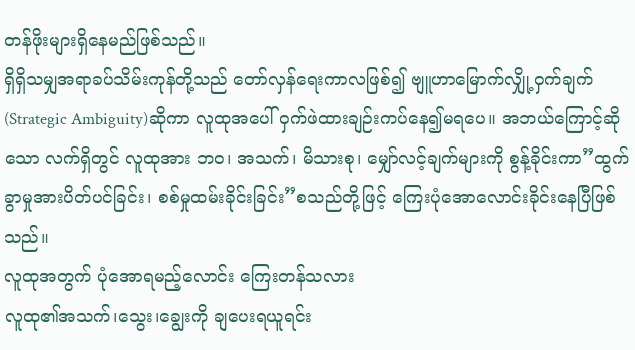တန်ဖိုးများရှိနေမည်ဖြစ်သည်။
ရှိရှိသမျှအရာခပ်သိမ်းကုန်တို့သည် တော်လှန်ရေးကာလဖြစ်၍ ဗျူဟာမြောက်လျှို့ဝှက်ချက်(Strategic Ambiguity)ဆိုကာ လူထုအပေါ် ဝှက်ဖဲထားချဉ်းကပ်နေ၍မရပေ။ အဘယ်ကြောင့်ဆိုသော လက်ရှိတွင် လူထုအား ဘဝ၊ အသက်၊ မိသားစု၊ မျှော်လင့်ချက်များကို စွန့်ခိုင်းကာ”ထွက်ခွာမှုအားပိတ်ပင်ခြင်း၊ စစ်မှုထမ်းခိုင်းခြင်း”စသည်တို့ဖြင့် ကြေးပုံအောလောင်းခိုင်းနေပြီဖြစ်သည်။
လူထုအတွက် ပုံအောရမည့်လောင်း ကြေးတန်သလား
လူထု၏အသက်၊သွေး၊ချွေးကို ချပေးရယူရင်း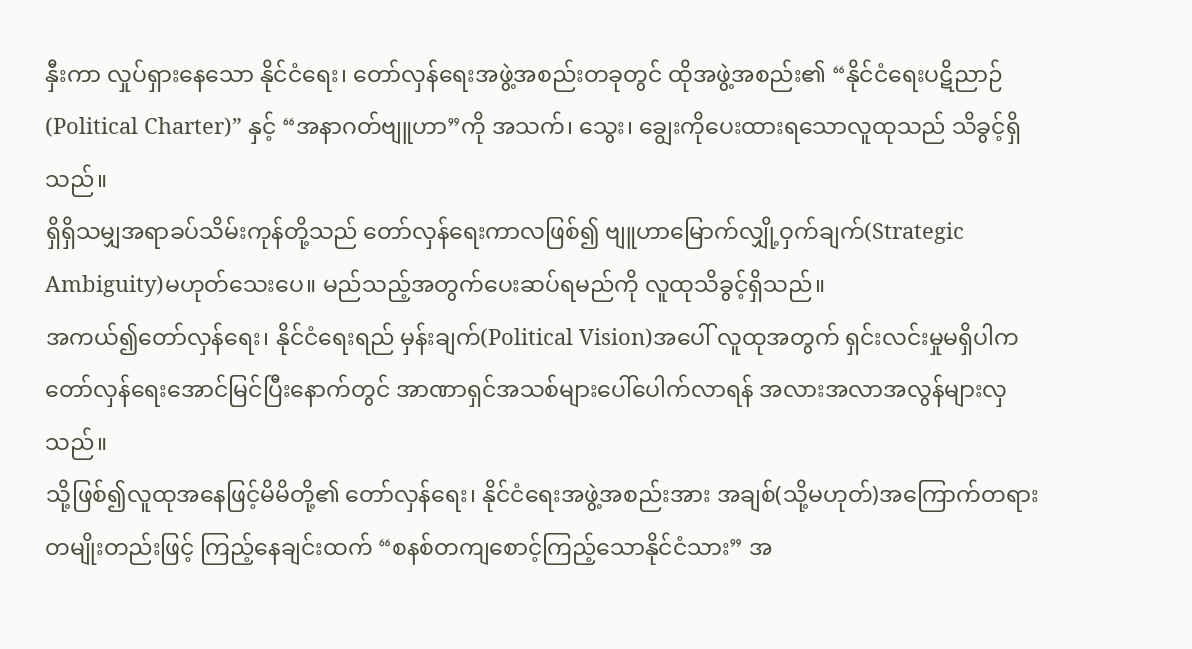နှီးကာ လှုပ်ရှားနေသော နိုင်ငံရေး၊ တော်လှန်ရေးအဖွဲ့အစည်းတခုတွင် ထိုအဖွဲ့အစည်း၏ “နိုင်ငံရေးပဋိညာဉ် (Political Charter)” နှင့် “အနာဂတ်ဗျူဟာ”ကို အသက်၊ သွေး၊ ချွေးကိုပေးထားရသောလူထုသည် သိခွင့်ရှိသည်။
ရှိရှိသမျှအရာခပ်သိမ်းကုန်တို့သည် တော်လှန်ရေးကာလဖြစ်၍ ဗျူဟာမြောက်လျှို့ဝှက်ချက်(Strategic Ambiguity)မဟုတ်သေးပေ။ မည်သည့်အတွက်ပေးဆပ်ရမည်ကို လူထုသိခွင့်ရှိသည်။
အကယ်၍တော်လှန်ရေး၊ နိုင်ငံရေးရည် မှန်းချက်(Political Vision)အပေါ် လူထုအတွက် ရှင်းလင်းမှုမရှိပါက တော်လှန်ရေးအောင်မြင်ပြီးနောက်တွင် အာဏာရှင်အသစ်များပေါ်ပေါက်လာရန် အလားအလာအလွန်များလှသည်။
သို့ဖြစ်၍လူထုအနေဖြင့်မိမိတို့၏ တော်လှန်ရေး၊ နိုင်ငံရေးအဖွဲ့အစည်းအား အချစ်(သို့မဟုတ်)အကြောက်တရားတမျိုးတည်းဖြင့် ကြည့်နေချင်းထက် “စနစ်တကျစောင့်ကြည့်သောနိုင်ငံသား” အ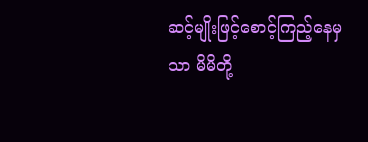ဆင့်မျိုးဖြင့်စောင့်ကြည့်နေမှသာ မိမိတို့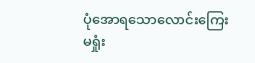ပုံအောရသောလောင်းကြေးမရှုံး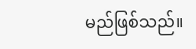မည်ဖြစ်သည်။